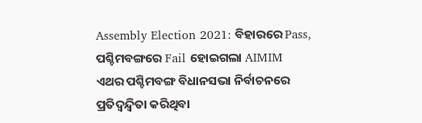Assembly Election 2021: ବିହାରରେ Pass, ପଶ୍ଚିମବଙ୍ଗରେ Fail ହୋଇଗଲା AIMIM
ଏଥର ପଶ୍ଚିମବଙ୍ଗ ବିଧାନସଭା ନିର୍ବାଚନରେ ପ୍ରତିଦ୍ୱନ୍ଦ୍ୱିତା କରିଥିବା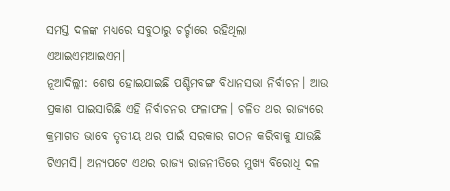ସମସ୍ତ ଦଳଙ୍କ ମଧ୍ୟରେ ସବୁଠାରୁ ଚର୍ଚ୍ଚାରେ ରହିଥିଲା ଏଆଇଏମଆଇଏମ।
ନୂଆଦିଲ୍ଲୀ: ଶେଷ ହୋଇଯାଇଛି ପଶ୍ଚିମବଙ୍ଗ ବିଧାନସଭା ନିର୍ବାଚନ। ଆଉ ପ୍ରକାଶ ପାଇସାରିଛି ଏହି ନିର୍ବାଚନର ଫଳାଫଳ। ଚଳିତ ଥର ରାଜ୍ୟରେ କ୍ରମାଗତ ଭାବେ ତୃତୀୟ ଥର ପାଇଁ ସରକାର ଗଠନ କରିବାକୁ ଯାଉଛି ଟିଏମସି। ଅନ୍ୟପଟେ ଏଥର ରାଜ୍ୟ ରାଜନୀତିରେ ମୁଖ୍ୟ ବିରୋଧି ଦଳ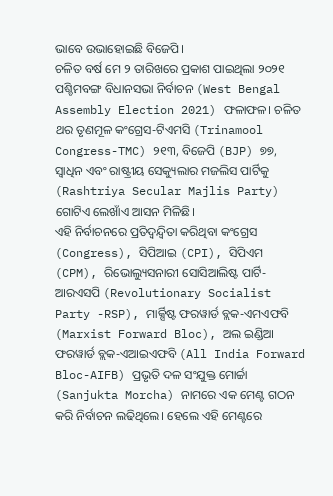ଭାବେ ଉଭାହୋଇଛି ବିଜେପି।
ଚଳିତ ବର୍ଷ ମେ ୨ ତାରିଖରେ ପ୍ରକାଶ ପାଇଥିଲା ୨୦୨୧ ପଶ୍ଚିମବଙ୍ଗ ବିଧାନସଭା ନିର୍ବାଚନ (West Bengal Assembly Election 2021) ଫଳାଫଳ। ଚଳିତ ଥର ତୃଣମୂଳ କଂଗ୍ରେସ-ଟିଏମସି (Trinamool Congress-TMC) ୨୧୩, ବିଜେପି (BJP) ୭୭, ସ୍ୱାଧିନ ଏବଂ ରାଷ୍ଟ୍ରୀୟ ସେକ୍ୟୁଲାର ମଜଲିସ ପାର୍ଟିକୁ (Rashtriya Secular Majlis Party) ଗୋଟିଏ ଲେଖାଁଏ ଆସନ ମିଳିଛି।
ଏହି ନିର୍ବାଚନରେ ପ୍ରତିଦ୍ୱନ୍ଦ୍ୱିତା କରିଥିବା କଂଗ୍ରେସ (Congress), ସିପିଆଇ (CPI), ସିପିଏମ (CPM), ରିଭୋଲ୍ୟୁସନାରୀ ସୋସିଆଲିଷ୍ଟ ପାର୍ଟି-ଆରଏସପି (Revolutionary Socialist Party -RSP), ମାର୍କ୍ସିଷ୍ଟ ଫରୱାର୍ଡ ବ୍ଲକ-ଏମଏଫବି (Marxist Forward Bloc), ଅଲ ଇଣ୍ଡିଆ ଫରୱାର୍ଡ ବ୍ଲକ-ଏଆଇଏଫବି (All India Forward Bloc-AIFB) ପ୍ରଭୃତି ଦଳ ସଂଯୁକ୍ତ ମୋର୍ଚ୍ଚା (Sanjukta Morcha) ନାମରେ ଏକ ମେଣ୍ଟ ଗଠନ କରି ନିର୍ବାଚନ ଲଢିଥିଲେ। ହେଲେ ଏହି ମେଣ୍ଟରେ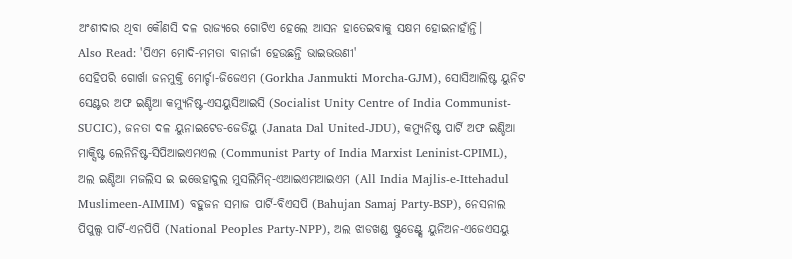ଅଂଶୀଦାର ଥିବା କୌଣସି ଦଳ ରାଜ୍ୟରେ ଗୋଟିଏ ହେଲେ ଆସନ ହାତେଇବାକୁ ସକ୍ଷମ ହୋଇନାହାଁନ୍ତି।
Also Read: 'ପିଏମ ମୋଦି-ମମତା ବାନାର୍ଜୀ ହେଉଛନ୍ତି ଭାଇଭଉଣୀ'
ସେହିପରି ଗୋର୍ଖା ଜନମୁକ୍ତି ମୋର୍ଚ୍ଚା-ଜିଜେଏମ (Gorkha Janmukti Morcha-GJM), ସୋସିଆଲିଷ୍ଟ ୟୁନିଟ ସେଣ୍ଟର ଅଫ ଇଣ୍ଡିଆ କମ୍ୟୁନିଷ୍ଟ-ଏସୟୁସିଆଇସି (Socialist Unity Centre of India Communist-SUCIC), ଜନତା ଦଳ ୟୁନାଇଟେଡ-ଜେଡିୟୁ (Janata Dal United-JDU), କମ୍ୟୁନିଷ୍ଟ ପାର୍ଟି ଅଫ ଇଣ୍ଡିଆ ମାକ୍ସିଷ୍ଟ ଲେନିନିଷ୍ଟ-ସିପିଆଇଏମଏଲ (Communist Party of India Marxist Leninist-CPIML), ଅଲ ଇଣ୍ଡିଆ ମଜଲିସ ଇ ଇତ୍ତେହାଦୁଲ ମୁସଲିମିନ୍-ଏଆଇଏମଆଇଏମ (All India Majlis-e-Ittehadul Muslimeen-AIMIM) ବହୁଜନ ସମାଜ ପାର୍ଟି-ବିଏସପି (Bahujan Samaj Party-BSP), ନେସନାଲ ପିପୁଲ୍ସ ପାର୍ଟି-ଏନପିପି (National Peoples Party-NPP), ଅଲ ଝାଡଖଣ୍ଡ ଷ୍ଟୁଡେଣ୍ଟ୍ସ ୟୁନିଅନ-ଏଜେଏସୟୁ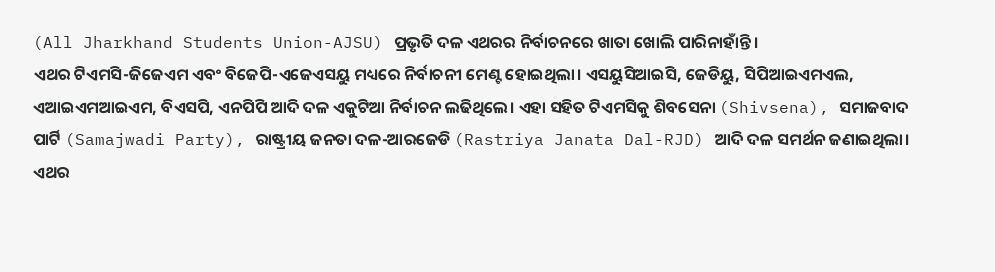(All Jharkhand Students Union-AJSU) ପ୍ରଭୃତି ଦଳ ଏଥରର ନିର୍ବାଚନରେ ଖାତା ଖୋଲି ପାରିନାହାଁନ୍ତି।
ଏଥର ଟିଏମସି-ଜିଜେଏମ ଏବଂ ବିଜେପି-ଏଜେଏସୟୁ ମଧ୍ୟରେ ନିର୍ବାଚନୀ ମେଣ୍ଟ ହୋଇଥିଲା। ଏସୟୁସିଆଇସି, ଜେଡିୟୁ, ସିପିଆଇଏମଏଲ, ଏଆଇଏମଆଇଏମ, ବିଏସପି, ଏନପିପି ଆଦି ଦଳ ଏକୁଟିଆ ନିର୍ବାଚନ ଲଢିଥିଲେ। ଏହା ସହିତ ଟିଏମସିକୁ ଶିବସେନା (Shivsena), ସମାଜବାଦ ପାର୍ଟି (Samajwadi Party), ରାଷ୍ଟ୍ରୀୟ ଜନତା ଦଳ-ଆରଜେଡି (Rastriya Janata Dal-RJD) ଆଦି ଦଳ ସମର୍ଥନ ଜଣାଇଥିଲା।
ଏଥର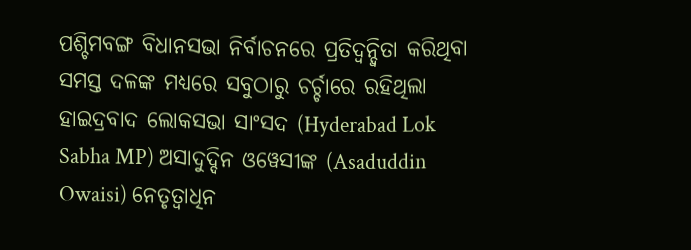ପଶ୍ଚିମବଙ୍ଗ ବିଧାନସଭା ନିର୍ବାଚନରେ ପ୍ରତିଦ୍ୱନ୍ଦ୍ୱିତା କରିଥିବା ସମସ୍ତ ଦଳଙ୍କ ମଧ୍ୟରେ ସବୁଠାରୁ ଚର୍ଚ୍ଚାରେ ରହିଥିଲା ହାଇଦ୍ରବାଦ ଲୋକସଭା ସାଂସଦ (Hyderabad Lok Sabha MP) ଅସାଦୁଦ୍ଦିନ ଓୱେସୀଙ୍କ (Asaduddin Owaisi) ନେତୃତ୍ୱାଧିନ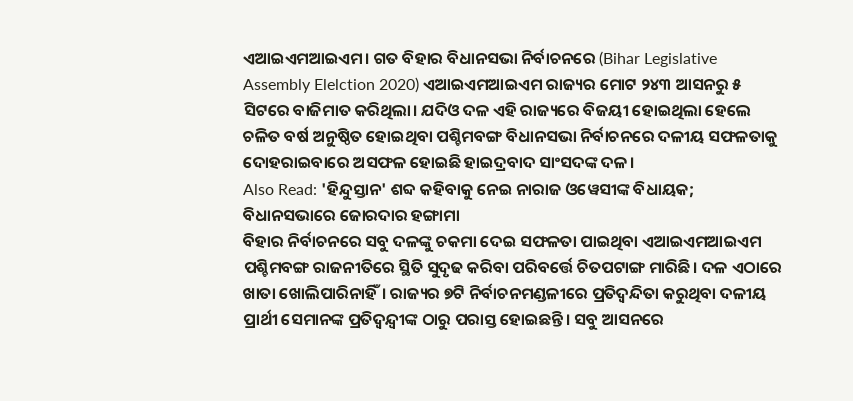ଏଆଇଏମଆଇଏମ। ଗତ ବିହାର ବିଧାନସଭା ନିର୍ବାଚନରେ (Bihar Legislative Assembly Elelction 2020) ଏଆଇଏମଆଇଏମ ରାଜ୍ୟର ମୋଟ ୨୪୩ ଆସନରୁ ୫ ସିଟରେ ବାଜିମାତ କରିଥିଲା। ଯଦିଓ ଦଳ ଏହି ରାଜ୍ୟରେ ବିଜୟୀ ହୋଇଥିଲା ହେଲେ ଚଳିତ ବର୍ଷ ଅନୁଷ୍ଠିତ ହୋଇଥିବା ପଶ୍ଚିମବଙ୍ଗ ବିଧାନସଭା ନିର୍ବାଚନରେ ଦଳୀୟ ସଫଳତାକୁ ଦୋହରାଇବାରେ ଅସଫଳ ହୋଇଛି ହାଇଦ୍ରବାଦ ସାଂସଦଙ୍କ ଦଳ।
Also Read: 'ହିନ୍ଦୁସ୍ତାନ' ଶବ୍ଦ କହିବାକୁ ନେଇ ନାରାଜ ଓୱେସୀଙ୍କ ବିଧାୟକ; ବିଧାନସଭାରେ ଜୋରଦାର ହଙ୍ଗାମା
ବିହାର ନିର୍ବାଚନରେ ସବୁ ଦଳଙ୍କୁ ଚକମା ଦେଇ ସଫଳତା ପାଇଥିବା ଏଆଇଏମଆଇଏମ ପଶ୍ଚିମବଙ୍ଗ ରାଜନୀତିରେ ସ୍ଥିତି ସୁଦୃଢ କରିବା ପରିବର୍ତ୍ତେ ଚିତପଟାଙ୍ଗ ମାରିଛି। ଦଳ ଏଠାରେ ଖାତା ଖୋଲିପାରିନାହିଁ। ରାଜ୍ୟର ୭ଟି ନିର୍ବାଚନମଣ୍ଡଳୀରେ ପ୍ରତିଦ୍ୱନ୍ଦିତା କରୁଥିବା ଦଳୀୟ ପ୍ରାର୍ଥୀ ସେମାନଙ୍କ ପ୍ରତିଦ୍ୱନ୍ଦ୍ୱୀଙ୍କ ଠାରୁ ପରାସ୍ତ ହୋଇଛନ୍ତି। ସବୁ ଆସନରେ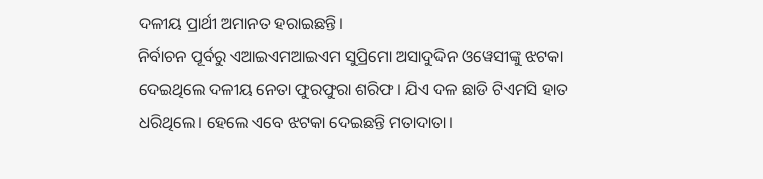ଦଳୀୟ ପ୍ରାର୍ଥୀ ଅମାନତ ହରାଇଛନ୍ତି।
ନିର୍ବାଚନ ପୂର୍ବରୁ ଏଆଇଏମଆଇଏମ ସୁପ୍ରିମୋ ଅସାଦୁଦ୍ଦିନ ଓୱେସୀଙ୍କୁ ଝଟକା ଦେଇଥିଲେ ଦଳୀୟ ନେତା ଫୁରଫୁରା ଶରିଫ। ଯିଏ ଦଳ ଛାଡି ଟିଏମସି ହାତ ଧରିଥିଲେ। ହେଲେ ଏବେ ଝଟକା ଦେଇଛନ୍ତି ମତାଦାତା।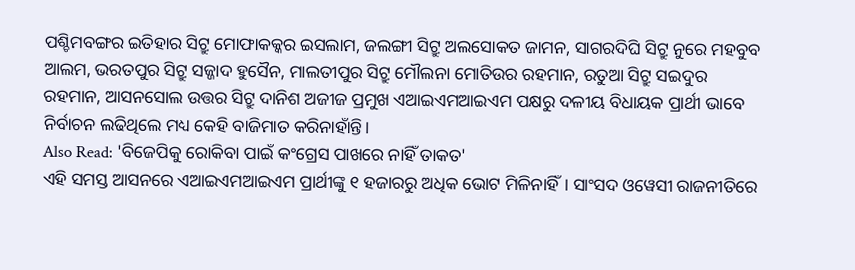ପଶ୍ଚିମବଙ୍ଗର ଇତିହାର ସିଟ୍ରୁ ମୋଫାକକ୍କର ଇସଲାମ, ଜଲଙ୍ଗୀ ସିଟ୍ରୁ ଅଲସୋକତ ଜାମନ, ସାଗରଦିଘି ସିଟ୍ରୁ ନୁରେ ମହବୁବ ଆଲମ, ଭରତପୁର ସିଟ୍ରୁ ସଜ୍ଜାଦ ହୁସୈନ, ମାଲତୀପୁର ସିଟ୍ରୁ ମୌଲନା ମୋତିଉର ରହମାନ, ରତୁଆ ସିଟ୍ରୁ ସଇଦୁର ରହମାନ, ଆସନସୋଲ ଉତ୍ତର ସିଟ୍ରୁ ଦାନିଶ ଅଜୀଜ ପ୍ରମୁଖ ଏଆଇଏମଆଇଏମ ପକ୍ଷରୁ ଦଳୀୟ ବିଧାୟକ ପ୍ରାର୍ଥୀ ଭାବେ ନିର୍ବାଚନ ଲଢିଥିଲେ ମଧ୍ୟ କେହି ବାଜିମାତ କରିନାହାଁନ୍ତି।
Also Read: 'ବିଜେପିକୁ ରୋକିବା ପାଇଁ କଂଗ୍ରେସ ପାଖରେ ନାହିଁ ତାକତ'
ଏହି ସମସ୍ତ ଆସନରେ ଏଆଇଏମଆଇଏମ ପ୍ରାର୍ଥୀଙ୍କୁ ୧ ହଜାରରୁ ଅଧିକ ଭୋଟ ମିଳିନାହିଁ। ସାଂସଦ ଓୱେସୀ ରାଜନୀତିରେ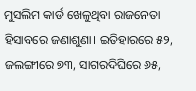ମୁସଲିମ କାର୍ଡ ଖେଳୁଥିବା ରାଜନେତା ହିସାବରେ ଜଣାଶୁଣା। ଇତିହାରରେ ୫୨, ଜଲଙ୍ଗୀରେ ୭୩, ସାଗରଦିଘିରେ ୬୫,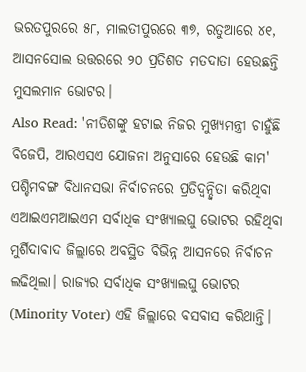ଭରତପୁରରେ ୫୮, ମାଲତୀପୁରରେ ୩୭, ରତୁଆରେ ୪୧, ଆସନସୋଲ ଉତ୍ତରରେ ୨୦ ପ୍ରତିଶତ ମତଦାତା ହେଉଛନ୍ତି ମୁସଲମାନ ଭୋଟର।
Also Read: 'ନୀତିଶଙ୍କୁ ହଟାଇ ନିଜର ମୁଖ୍ୟମନ୍ତ୍ରୀ ଚାହୁଁଛି ବିଜେପି, ଆରଏସଏ ଯୋଜନା ଅନୁସାରେ ହେଉଛି କାମ'
ପଶ୍ଚିମବଙ୍ଗ ବିଧାନସଭା ନିର୍ବାଚନରେ ପ୍ରତିଦ୍ୱନ୍ଦ୍ୱିତା କରିଥିବା ଏଆଇଏମଆଇଏମ ସର୍ବାଧିକ ସଂଖ୍ୟାଲଘୁ ଭୋଟର ରହିଥିବା ମୁର୍ଶିଦାବାଦ ଜିଲ୍ଲାରେ ଅବସ୍ଥିତ ବିଭିନ୍ନ ଆସନରେ ନିର୍ବାଚନ ଲଢିଥିଲା। ରାଜ୍ୟର ସର୍ବାଧିକ ସଂଖ୍ୟାଲଘୁ ଭୋଟର (Minority Voter) ଏହି ଜିଲ୍ଲାରେ ବସବାସ କରିଥାନ୍ତି।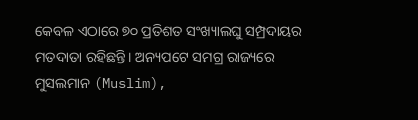କେବଳ ଏଠାରେ ୭୦ ପ୍ରତିଶତ ସଂଖ୍ୟାଲଘୁ ସମ୍ପ୍ରଦାୟର ମତଦାତା ରହିଛନ୍ତି। ଅନ୍ୟପଟେ ସମଗ୍ର ରାଜ୍ୟରେ ମୁସଲମାନ (Muslim),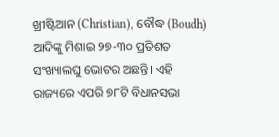ଖ୍ରୀଷ୍ଟିଆନ (Christian), ବୌଦ୍ଧ (Boudh) ଆଦିଙ୍କୁ ମିଶାଇ ୨୭-୩୦ ପ୍ରତିଶତ ସଂଖ୍ୟାଲଘୁ ଭୋଟର ଅଛନ୍ତି। ଏହି ରାଜ୍ୟରେ ଏପରି ୭୮ଟି ବିଧାନସଭା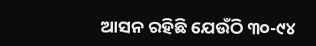ଆସନ ରହିଛି ଯେଉଁଠି ୩୦-୯୪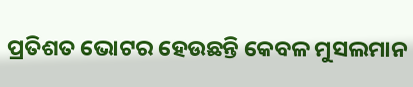ପ୍ରତିଶତ ଭୋଟର ହେଉଛନ୍ତି କେବଳ ମୁସଲମାନ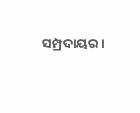ସମ୍ପ୍ରଦାୟର।